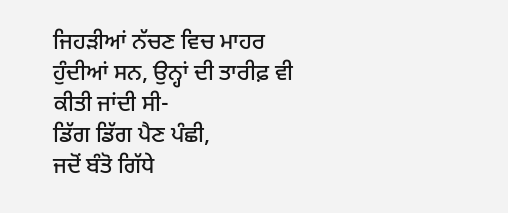ਜਿਹੜੀਆਂ ਨੱਚਣ ਵਿਚ ਮਾਹਰ ਹੁੰਦੀਆਂ ਸਨ, ਉਨ੍ਹਾਂ ਦੀ ਤਾਰੀਫ਼ ਵੀ ਕੀਤੀ ਜਾਂਦੀ ਸੀ-
ਡਿੱਗ ਡਿੱਗ ਪੈਣ ਪੰਛੀ,
ਜਦੋਂ ਬੰਤੋ ਗਿੱਧੇ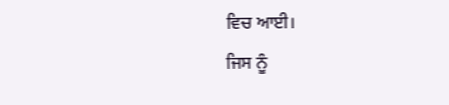ਵਿਚ ਆਈ।
ਜਿਸ ਨੂੰ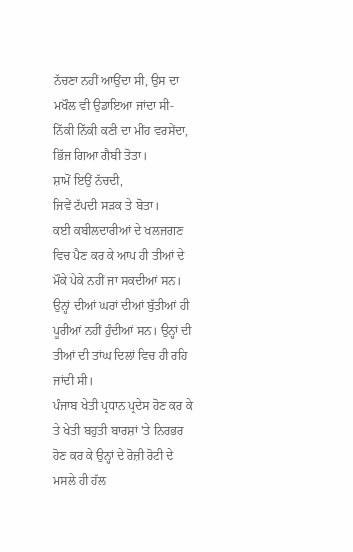ਨੱਚਣਾ ਨਹੀਂ ਆਉਂਦਾ ਸੀ, ਉਸ ਦਾ ਮਖੌਲ ਵੀ ਉਡਾਇਆ ਜਾਂਦਾ ਸੀ-
ਨਿੱਕੀ ਨਿੱਕੀ ਕਣੀ ਦਾ ਮੀਂਹ ਵਰਸੇਂਦਾ,
ਭਿੱਜ ਗਿਆ ਗੈਬੀ ਤੋਤਾ।
ਸ਼ਾਮੋਂ ਇਉਂ ਨੱਚਦੀ,
ਜਿਵੇਂ ਟੱਪਦੀ ਸੜਕ ਤੇ ਬੋਤਾ।
ਕਈ ਕਬੀਲਦਾਰੀਆਂ ਦੇ ਖਲਜਗਣ ਵਿਚ ਪੈਣ ਕਰ ਕੇ ਆਪ ਹੀ ਤੀਆਂ ਦੇ ਮੌਕੇ ਪੇਕੇ ਨਹੀਂ ਜਾ ਸਕਦੀਆਂ ਸਨ। ਉਨ੍ਹਾਂ ਦੀਆਂ ਘਰਾਂ ਦੀਆਂ ਬੁੱਤੀਆਂ ਹੀ ਪੂਰੀਆਂ ਨਹੀਂ ਹੁੰਦੀਆਂ ਸਨ। ਉਨ੍ਹਾਂ ਦੀ ਤੀਆਂ ਦੀ ਤਾਂਘ ਦਿਲਾਂ ਵਿਚ ਹੀ ਰਹਿ ਜਾਂਦੀ ਸੀ।
ਪੰਜਾਬ ਖੇਤੀ ਪ੍ਰਧਾਨ ਪ੍ਰਦੇਸ ਹੋਣ ਕਰ ਕੇ ਤੇ ਖੇਤੀ ਬਹੁਤੀ ਬਾਰਸ਼ਾਂ 'ਤੇ ਨਿਰਭਰ ਹੋਣ ਕਰ ਕੇ ਉਨ੍ਹਾਂ ਦੇ ਰੋਜ਼ੀ ਰੋਟੀ ਦੇ ਮਸਲੇ ਹੀ ਹੱਲ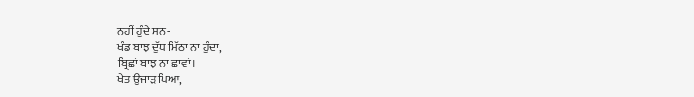ਨਹੀਂ ਹੁੰਦੇ ਸਨ-
ਖੰਡ ਬਾਝ ਦੁੱਧ ਮਿੱਠਾ ਨਾ ਹੁੰਦਾ,
ਬ੍ਰਿਛਾਂ ਬਾਝ ਨਾ ਛਾਵਾਂ।
ਖੇਤ ਉਜਾੜ ਪਿਆ,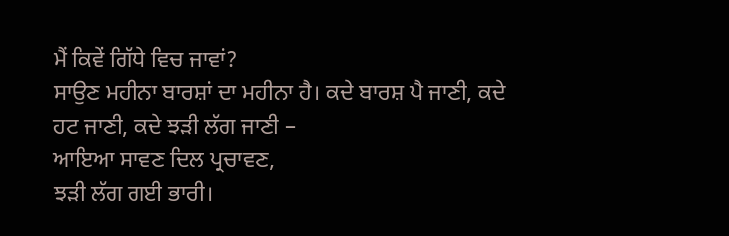ਮੈਂ ਕਿਵੇਂ ਗਿੱਧੇ ਵਿਚ ਜਾਵਾਂ?
ਸਾਉਣ ਮਹੀਨਾ ਬਾਰਸ਼ਾਂ ਦਾ ਮਹੀਨਾ ਹੈ। ਕਦੇ ਬਾਰਸ਼ ਪੈ ਜਾਣੀ, ਕਦੇ ਹਟ ਜਾਣੀ, ਕਦੇ ਝੜੀ ਲੱਗ ਜਾਣੀ –
ਆਇਆ ਸਾਵਣ ਦਿਲ ਪ੍ਰਚਾਵਣ,
ਝੜੀ ਲੱਗ ਗਈ ਭਾਰੀ।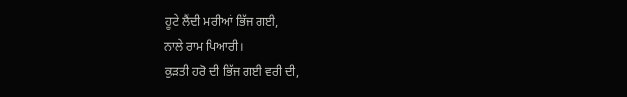ਹੂਟੇ ਲੈਂਦੀ ਮਰੀਆਂ ਭਿੱਜ ਗਈ,
ਨਾਲੇ ਰਾਮ ਪਿਆਰੀ।
ਕੁੜਤੀ ਹਰੋ ਦੀ ਭਿੱਜ ਗਈ ਵਰੀ ਦੀ,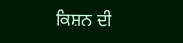ਕਿਸ਼ਨ ਦੀ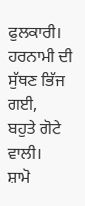ਫੁਲਕਾਰੀ।
ਹਰਨਾਮੀ ਦੀ ਸੁੱਥਣ ਭਿੱਜ ਗਈ,
ਬਹੁਤੇ ਗੋਟੇ ਵਾਲੀ।
ਸ਼ਾਮੋ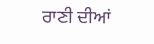ਰਾਣੀ ਦੀਆਂ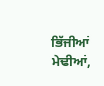ਭਿੱਜੀਆਂ ਮੇਢੀਆਂ,